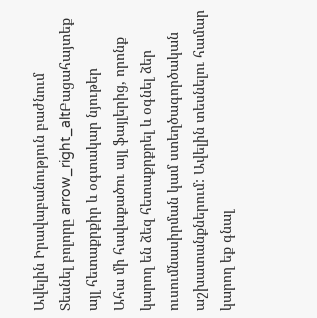Ավելին Իրավաբանություն բաժնում
Տեսնել բոլորը arrow_right_altԲացահայտեք այլ հետաքրքիր և օգտակար նյութեր
Ահա մի հավաքածու այլ ֆայլերից, որոնք կարող են ձեզ հետաքրքրել և օգնել ձեր ուսումնասիրման կամ ստեղծագործական աշխատանքներում: Ավելին տեսնելու համար կարող եք գնալ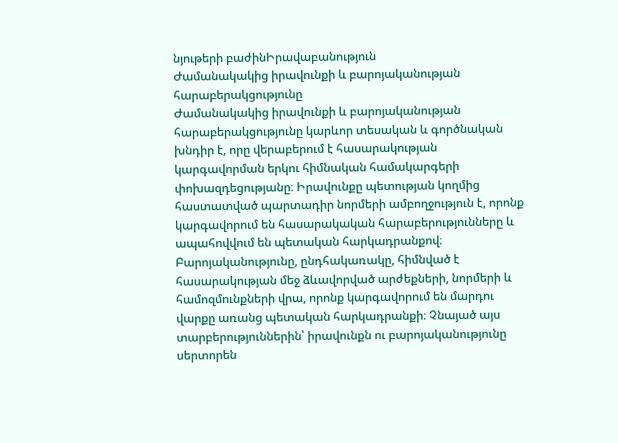նյութերի բաժինԻրավաբանություն
Ժամանակակից իրավունքի և բարոյականության հարաբերակցությունը
Ժամանակակից իրավունքի և բարոյականության հարաբերակցությունը կարևոր տեսական և գործնական խնդիր է, որը վերաբերում է հասարակության կարգավորման երկու հիմնական համակարգերի փոխազդեցությանը։ Իրավունքը պետության կողմից հաստատված պարտադիր նորմերի ամբողջություն է, որոնք կարգավորում են հասարակական հարաբերությունները և ապահովվում են պետական հարկադրանքով։ Բարոյականությունը, ընդհակառակը, հիմնված է հասարակության մեջ ձևավորված արժեքների, նորմերի և համոզմունքների վրա, որոնք կարգավորում են մարդու վարքը առանց պետական հարկադրանքի։ Չնայած այս տարբերություններին՝ իրավունքն ու բարոյականությունը սերտորեն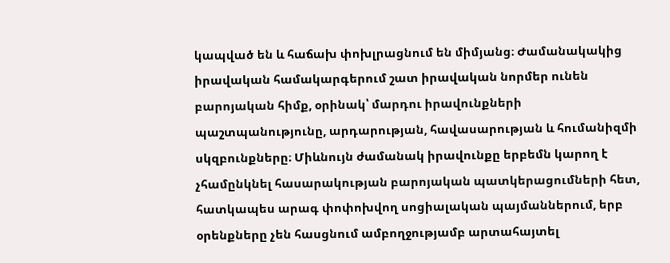կապված են և հաճախ փոխլրացնում են միմյանց։ Ժամանակակից իրավական համակարգերում շատ իրավական նորմեր ունեն բարոյական հիմք, օրինակ՝ մարդու իրավունքների պաշտպանությունը, արդարության, հավասարության և հումանիզմի սկզբունքները։ Միևնույն ժամանակ իրավունքը երբեմն կարող է չհամընկնել հասարակության բարոյական պատկերացումների հետ, հատկապես արագ փոփոխվող սոցիալական պայմաններում, երբ օրենքները չեն հասցնում ամբողջությամբ արտահայտել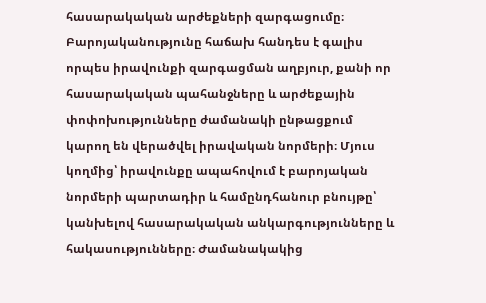հասարակական արժեքների զարգացումը։ Բարոյականությունը հաճախ հանդես է գալիս որպես իրավունքի զարգացման աղբյուր, քանի որ հասարակական պահանջները և արժեքային փոփոխությունները ժամանակի ընթացքում կարող են վերածվել իրավական նորմերի։ Մյուս կողմից՝ իրավունքը ապահովում է բարոյական նորմերի պարտադիր և համընդհանուր բնույթը՝ կանխելով հասարակական անկարգությունները և հակասությունները։ Ժամանակակից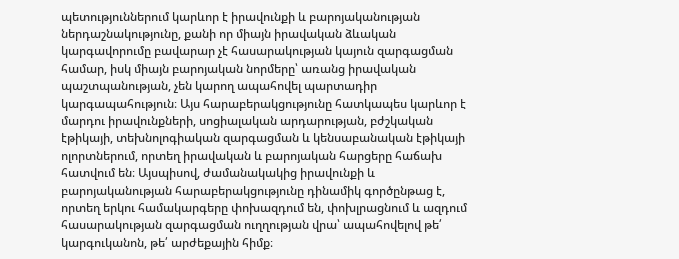պետություններում կարևոր է իրավունքի և բարոյականության ներդաշնակությունը, քանի որ միայն իրավական ձևական կարգավորումը բավարար չէ հասարակության կայուն զարգացման համար, իսկ միայն բարոյական նորմերը՝ առանց իրավական պաշտպանության, չեն կարող ապահովել պարտադիր կարգապահություն։ Այս հարաբերակցությունը հատկապես կարևոր է մարդու իրավունքների, սոցիալական արդարության, բժշկական էթիկայի, տեխնոլոգիական զարգացման և կենսաբանական էթիկայի ոլորտներում, որտեղ իրավական և բարոյական հարցերը հաճախ հատվում են։ Այսպիսով, ժամանակակից իրավունքի և բարոյականության հարաբերակցությունը դինամիկ գործընթաց է, որտեղ երկու համակարգերը փոխազդում են, փոխլրացնում և ազդում հասարակության զարգացման ուղղության վրա՝ ապահովելով թե՛ կարգուկանոն, թե՛ արժեքային հիմք։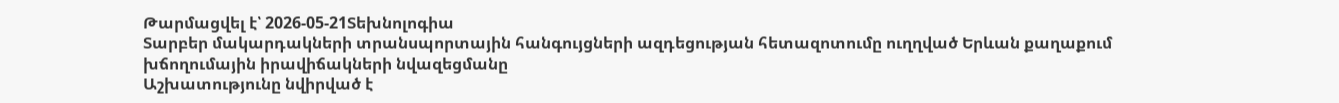Թարմացվել է՝ 2026-05-21Տեխնոլոգիա
Տարբեր մակարդակների տրանսպորտային հանգույցների ազդեցության հետազոտումը ուղղված Երևան քաղաքում խճողումային իրավիճակների նվազեցմանը
Աշխատությունը նվիրված է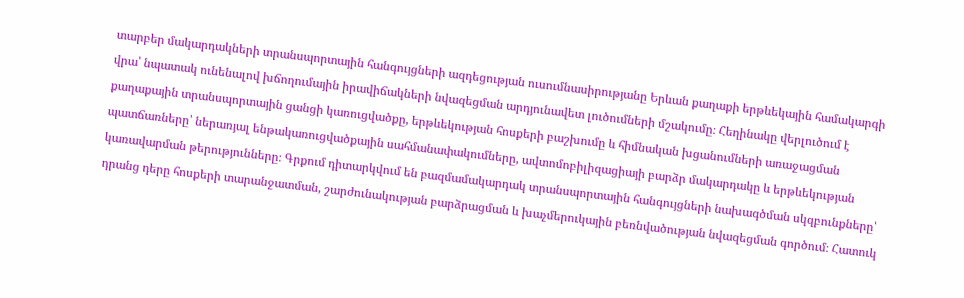տարբեր մակարդակների տրանսպորտային հանգույցների ազդեցության ուսումնասիրությանը Երևան քաղաքի երթևեկային համակարգի վրա՝ նպատակ ունենալով խճողումային իրավիճակների նվազեցման արդյունավետ լուծումների մշակումը։ Հեղինակը վերլուծում է քաղաքային տրանսպորտային ցանցի կառուցվածքը, երթևեկության հոսքերի բաշխումը և հիմնական խցանումների առաջացման պատճառները՝ ներառյալ ենթակառուցվածքային սահմանափակումները, ավտոմոբիլիզացիայի բարձր մակարդակը և երթևեկության կառավարման թերությունները։ Գրքում դիտարկվում են բազմամակարդակ տրանսպորտային հանգույցների նախագծման սկզբունքները՝ դրանց դերը հոսքերի տարանջատման, շարժունակության բարձրացման և խաչմերուկային բեռնվածության նվազեցման գործում։ Հատուկ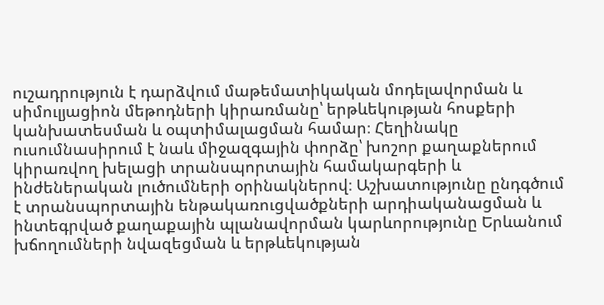ուշադրություն է դարձվում մաթեմատիկական մոդելավորման և սիմուլյացիոն մեթոդների կիրառմանը՝ երթևեկության հոսքերի կանխատեսման և օպտիմալացման համար։ Հեղինակը ուսումնասիրում է նաև միջազգային փորձը՝ խոշոր քաղաքներում կիրառվող խելացի տրանսպորտային համակարգերի և ինժեներական լուծումների օրինակներով։ Աշխատությունը ընդգծում է տրանսպորտային ենթակառուցվածքների արդիականացման և ինտեգրված քաղաքային պլանավորման կարևորությունը Երևանում խճողումների նվազեցման և երթևեկության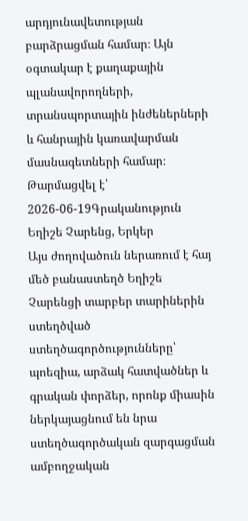արդյունավետության բարձրացման համար։ Այն օգտակար է քաղաքային պլանավորողների, տրանսպորտային ինժեներների և հանրային կառավարման մասնագետների համար։
Թարմացվել է՝ 2026-06-19Գրականություն
Եղիշե Չարենց, Երկեր
Այս ժողովածուն ներառում է հայ մեծ բանաստեղծ Եղիշե Չարենցի տարբեր տարիներին ստեղծված ստեղծագործությունները՝ պոեզիա, արձակ հատվածներ և գրական փորձեր, որոնք միասին ներկայացնում են նրա ստեղծագործական զարգացման ամբողջական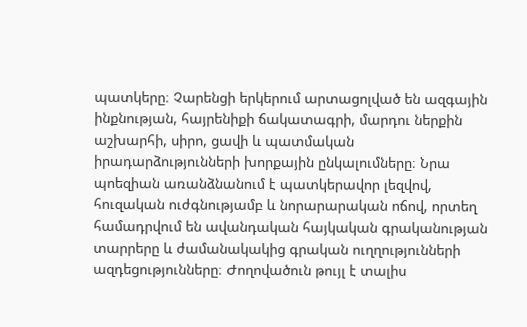պատկերը։ Չարենցի երկերում արտացոլված են ազգային ինքնության, հայրենիքի ճակատագրի, մարդու ներքին աշխարհի, սիրո, ցավի և պատմական իրադարձությունների խորքային ընկալումները։ Նրա պոեզիան առանձնանում է պատկերավոր լեզվով, հուզական ուժգնությամբ և նորարարական ոճով, որտեղ համադրվում են ավանդական հայկական գրականության տարրերը և ժամանակակից գրական ուղղությունների ազդեցությունները։ Ժողովածուն թույլ է տալիս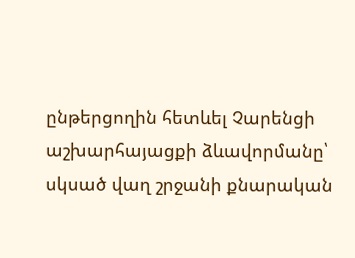ընթերցողին հետևել Չարենցի աշխարհայացքի ձևավորմանը՝ սկսած վաղ շրջանի քնարական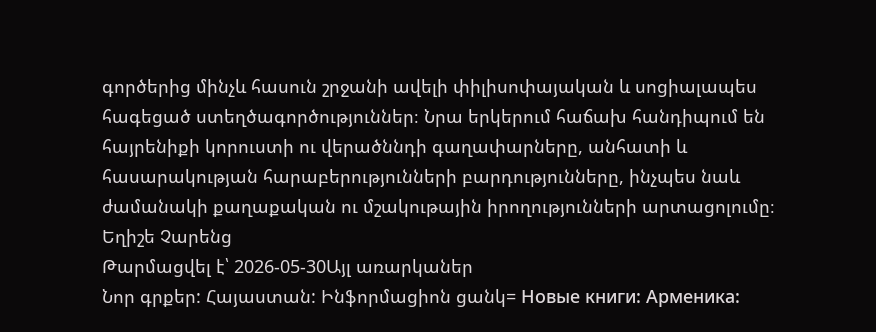գործերից մինչև հասուն շրջանի ավելի փիլիսոփայական և սոցիալապես հագեցած ստեղծագործություններ։ Նրա երկերում հաճախ հանդիպում են հայրենիքի կորուստի ու վերածննդի գաղափարները, անհատի և հասարակության հարաբերությունների բարդությունները, ինչպես նաև ժամանակի քաղաքական ու մշակութային իրողությունների արտացոլումը։ Եղիշե Չարենց
Թարմացվել է՝ 2026-05-30Այլ առարկաներ
Նոր գրքեր: Հայաստան: Ինֆորմացիոն ցանկ= Новые книги: Арменика: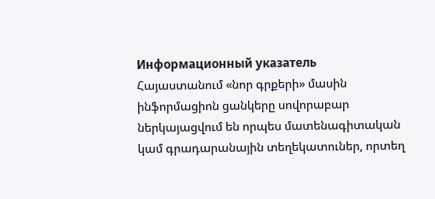Информационный указатель
Հայաստանում «նոր գրքերի» մասին ինֆորմացիոն ցանկերը սովորաբար ներկայացվում են որպես մատենագիտական կամ գրադարանային տեղեկատուներ, որտեղ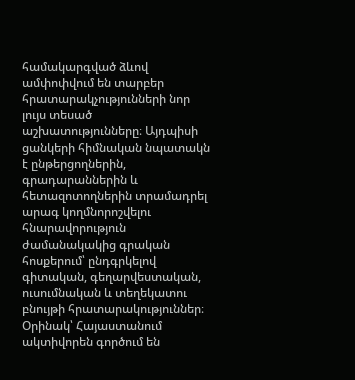համակարգված ձևով ամփոփվում են տարբեր հրատարակչությունների նոր լույս տեսած աշխատությունները։ Այդպիսի ցանկերի հիմնական նպատակն է ընթերցողներին, գրադարաններին և հետազոտողներին տրամադրել արագ կողմնորոշվելու հնարավորություն ժամանակակից գրական հոսքերում՝ ընդգրկելով գիտական, գեղարվեստական, ուսումնական և տեղեկատու բնույթի հրատարակություններ։ Օրինակ՝ Հայաստանում ակտիվորեն գործում են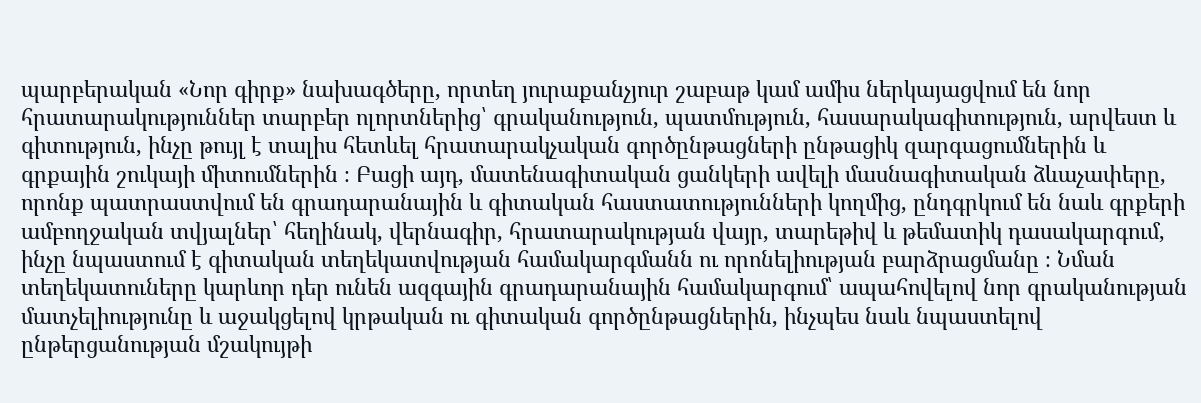պարբերական «Նոր գիրք» նախագծերը, որտեղ յուրաքանչյուր շաբաթ կամ ամիս ներկայացվում են նոր հրատարակություններ տարբեր ոլորտներից՝ գրականություն, պատմություն, հասարակագիտություն, արվեստ և գիտություն, ինչը թույլ է տալիս հետևել հրատարակչական գործընթացների ընթացիկ զարգացումներին և գրքային շուկայի միտումներին ։ Բացի այդ, մատենագիտական ցանկերի ավելի մասնագիտական ձևաչափերը, որոնք պատրաստվում են գրադարանային և գիտական հաստատությունների կողմից, ընդգրկում են նաև գրքերի ամբողջական տվյալներ՝ հեղինակ, վերնագիր, հրատարակության վայր, տարեթիվ և թեմատիկ դասակարգում, ինչը նպաստում է գիտական տեղեկատվության համակարգմանն ու որոնելիության բարձրացմանը ։ Նման տեղեկատուները կարևոր դեր ունեն ազգային գրադարանային համակարգում՝ ապահովելով նոր գրականության մատչելիությունը և աջակցելով կրթական ու գիտական գործընթացներին, ինչպես նաև նպաստելով ընթերցանության մշակույթի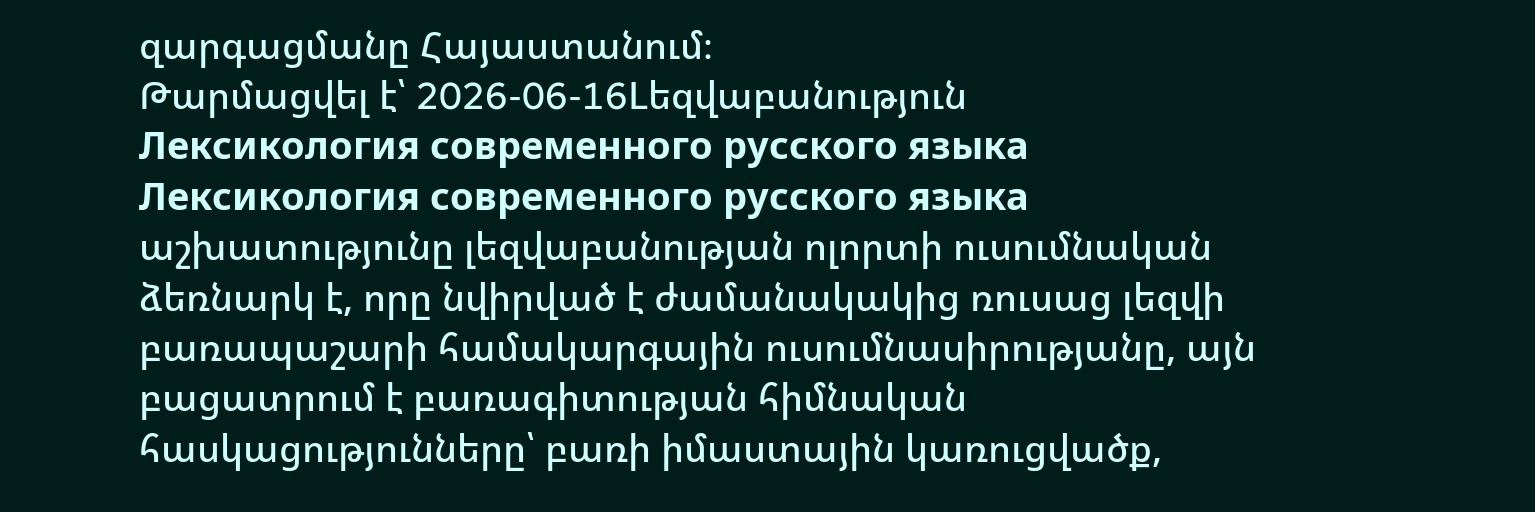զարգացմանը Հայաստանում։
Թարմացվել է՝ 2026-06-16Lեզվաբանություն
Лексикология современного русского языка
Лексикология современного русского языка աշխատությունը լեզվաբանության ոլորտի ուսումնական ձեռնարկ է, որը նվիրված է ժամանակակից ռուսաց լեզվի բառապաշարի համակարգային ուսումնասիրությանը, այն բացատրում է բառագիտության հիմնական հասկացությունները՝ բառի իմաստային կառուցվածք,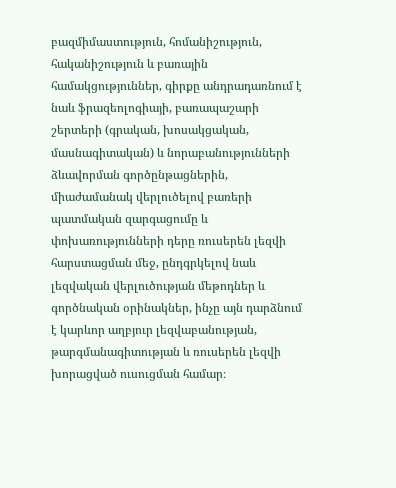բազմիմաստություն, հոմանիշություն, հականիշություն և բառային համակցություններ, գիրքը անդրադառնում է նաև ֆրազեոլոգիայի, բառապաշարի շերտերի (գրական, խոսակցական, մասնագիտական) և նորաբանությունների ձևավորման գործընթացներին, միաժամանակ վերլուծելով բառերի պատմական զարգացումը և փոխառությունների դերը ռուսերեն լեզվի հարստացման մեջ, ընդգրկելով նաև լեզվական վերլուծության մեթոդներ և գործնական օրինակներ, ինչը այն դարձնում է կարևոր աղբյուր լեզվաբանության, թարգմանագիտության և ռուսերեն լեզվի խորացված ուսուցման համար։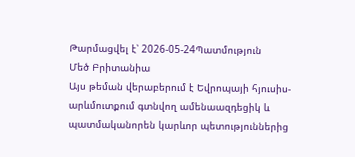Թարմացվել է՝ 2026-05-24Պատմություն
Մեծ Բրիտանիա
Այս թեման վերաբերում է Եվրոպայի հյուսիս-արևմուտքում գտնվող ամենաազդեցիկ և պատմականորեն կարևոր պետություններից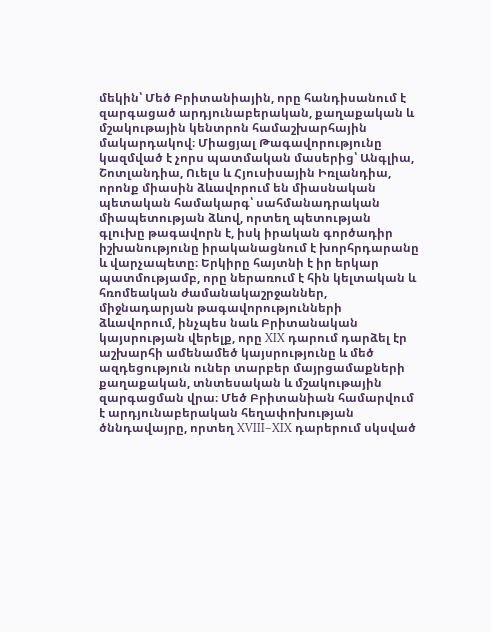մեկին՝ Մեծ Բրիտանիային, որը հանդիսանում է զարգացած արդյունաբերական, քաղաքական և մշակութային կենտրոն համաշխարհային մակարդակով։ Միացյալ Թագավորությունը կազմված է չորս պատմական մասերից՝ Անգլիա, Շոտլանդիա, Ուելս և Հյուսիսային Իռլանդիա, որոնք միասին ձևավորում են միասնական պետական համակարգ՝ սահմանադրական միապետության ձևով, որտեղ պետության գլուխը թագավորն է, իսկ իրական գործադիր իշխանությունը իրականացնում է խորհրդարանը և վարչապետը։ Երկիրը հայտնի է իր երկար պատմությամբ, որը ներառում է հին կելտական և հռոմեական ժամանակաշրջաններ, միջնադարյան թագավորությունների ձևավորում, ինչպես նաև Բրիտանական կայսրության վերելք, որը XIX դարում դարձել էր աշխարհի ամենամեծ կայսրությունը և մեծ ազդեցություն ուներ տարբեր մայրցամաքների քաղաքական, տնտեսական և մշակութային զարգացման վրա։ Մեծ Բրիտանիան համարվում է արդյունաբերական հեղափոխության ծննդավայրը, որտեղ XVIII–XIX դարերում սկսված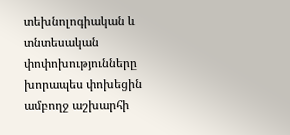տեխնոլոգիական և տնտեսական փոփոխությունները խորապես փոխեցին ամբողջ աշխարհի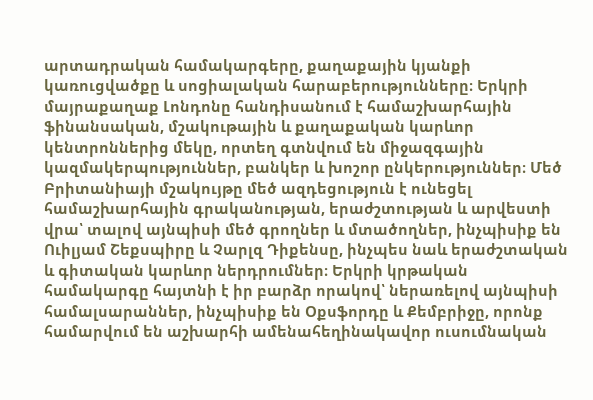արտադրական համակարգերը, քաղաքային կյանքի կառուցվածքը և սոցիալական հարաբերությունները։ Երկրի մայրաքաղաք Լոնդոնը հանդիսանում է համաշխարհային ֆինանսական, մշակութային և քաղաքական կարևոր կենտրոններից մեկը, որտեղ գտնվում են միջազգային կազմակերպություններ, բանկեր և խոշոր ընկերություններ։ Մեծ Բրիտանիայի մշակույթը մեծ ազդեցություն է ունեցել համաշխարհային գրականության, երաժշտության և արվեստի վրա՝ տալով այնպիսի մեծ գրողներ և մտածողներ, ինչպիսիք են Ուիլյամ Շեքսպիրը և Չարլզ Դիքենսը, ինչպես նաև երաժշտական և գիտական կարևոր ներդրումներ։ Երկրի կրթական համակարգը հայտնի է իր բարձր որակով՝ ներառելով այնպիսի համալսարաններ, ինչպիսիք են Օքսֆորդը և Քեմբրիջը, որոնք համարվում են աշխարհի ամենահեղինակավոր ուսումնական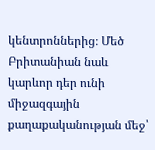կենտրոններից։ Մեծ Բրիտանիան նաև կարևոր դեր ունի միջազգային քաղաքականության մեջ՝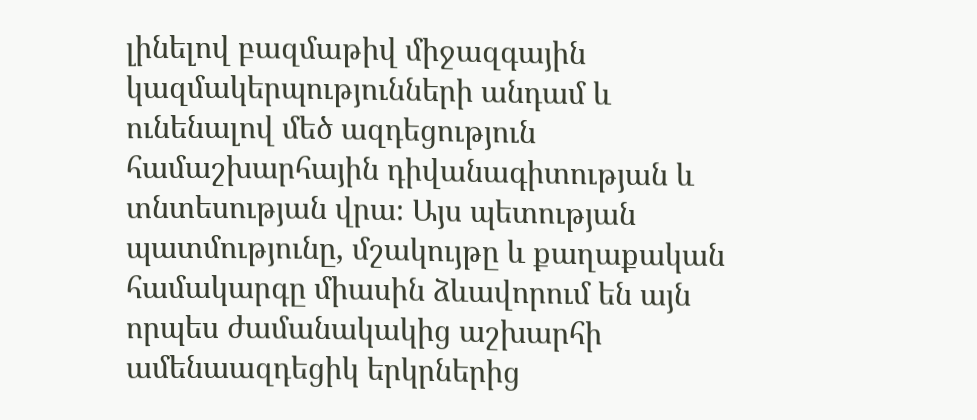լինելով բազմաթիվ միջազգային կազմակերպությունների անդամ և ունենալով մեծ ազդեցություն համաշխարհային դիվանագիտության և տնտեսության վրա։ Այս պետության պատմությունը, մշակույթը և քաղաքական համակարգը միասին ձևավորում են այն որպես ժամանակակից աշխարհի ամենաազդեցիկ երկրներից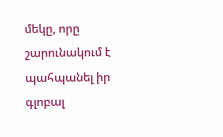մեկը, որը շարունակում է պահպանել իր գլոբալ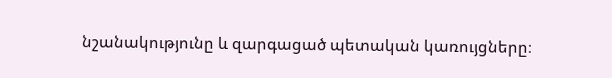նշանակությունը և զարգացած պետական կառույցները։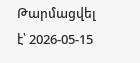Թարմացվել է՝ 2026-05-15